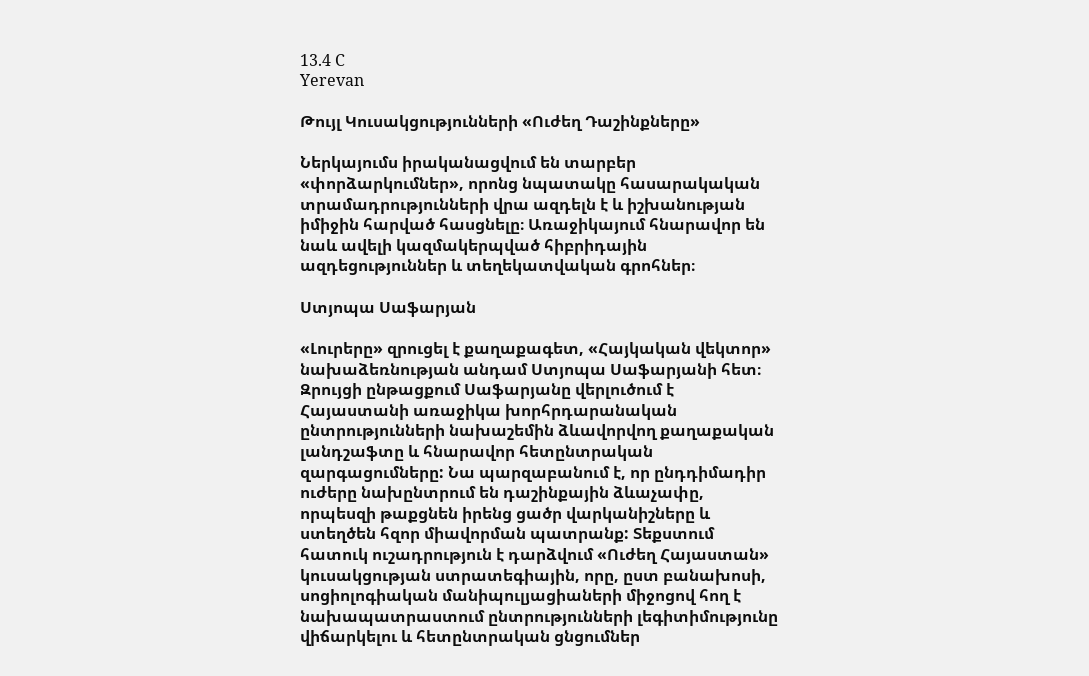13.4 C
Yerevan

Թույլ Կուսակցությունների «Ուժեղ Դաշինքները»

Ներկայումս իրականացվում են տարբեր «փորձարկումներ», որոնց նպատակը հասարակական տրամադրությունների վրա ազդելն է և իշխանության իմիջին հարված հասցնելը։ Առաջիկայում հնարավոր են նաև ավելի կազմակերպված հիբրիդային ազդեցություններ և տեղեկատվական գրոհներ։

Ստյոպա Սաֆարյան

«Լուրերը» զրուցել է քաղաքագետ, «Հայկական վեկտոր» նախաձեռնության անդամ Ստյոպա Սաֆարյանի հետ։ Զրույցի ընթացքում Սաֆարյանը վերլուծում է Հայաստանի առաջիկա խորհրդարանական ընտրությունների նախաշեմին ձևավորվող քաղաքական լանդշաֆտը և հնարավոր հետընտրական զարգացումները: Նա պարզաբանում է, որ ընդդիմադիր ուժերը նախընտրում են դաշինքային ձևաչափը, որպեսզի թաքցնեն իրենց ցածր վարկանիշները և ստեղծեն հզոր միավորման պատրանք: Տեքստում հատուկ ուշադրություն է դարձվում «Ուժեղ Հայաստան» կուսակցության ստրատեգիային, որը, ըստ բանախոսի, սոցիոլոգիական մանիպուլյացիաների միջոցով հող է նախապատրաստում ընտրությունների լեգիտիմությունը վիճարկելու և հետընտրական ցնցումներ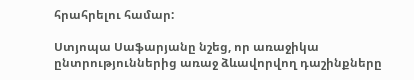հրահրելու համար:

Ստյոպա Սաֆարյանը նշեց, որ առաջիկա ընտրություններից առաջ ձևավորվող դաշինքները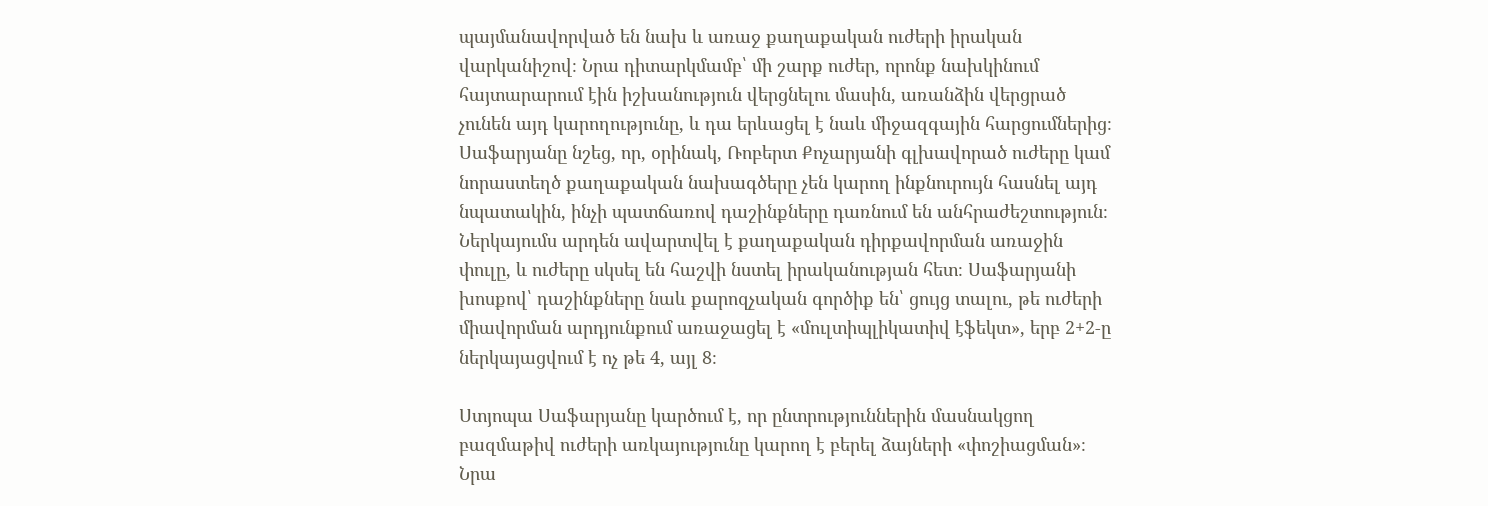պայմանավորված են նախ և առաջ քաղաքական ուժերի իրական վարկանիշով։ Նրա դիտարկմամբ՝ մի շարք ուժեր, որոնք նախկինում հայտարարում էին իշխանություն վերցնելու մասին, առանձին վերցրած չունեն այդ կարողությունը, և դա երևացել է նաև միջազգային հարցումներից։ Սաֆարյանը նշեց, որ, օրինակ, Ռոբերտ Քոչարյանի գլխավորած ուժերը կամ նորաստեղծ քաղաքական նախագծերը չեն կարող ինքնուրույն հասնել այդ նպատակին, ինչի պատճառով դաշինքները դառնում են անհրաժեշտություն։ Ներկայումս արդեն ավարտվել է քաղաքական դիրքավորման առաջին փուլը, և ուժերը սկսել են հաշվի նստել իրականության հետ։ Սաֆարյանի խոսքով՝ դաշինքները նաև քարոզչական գործիք են՝ ցույց տալու, թե ուժերի միավորման արդյունքում առաջացել է «մուլտիպլիկատիվ էֆեկտ», երբ 2+2‑ը ներկայացվում է ոչ թե 4, այլ 8։

Ստյոպա Սաֆարյանը կարծում է, որ ընտրություններին մասնակցող բազմաթիվ ուժերի առկայությունը կարող է բերել ձայների «փոշիացման»։ Նրա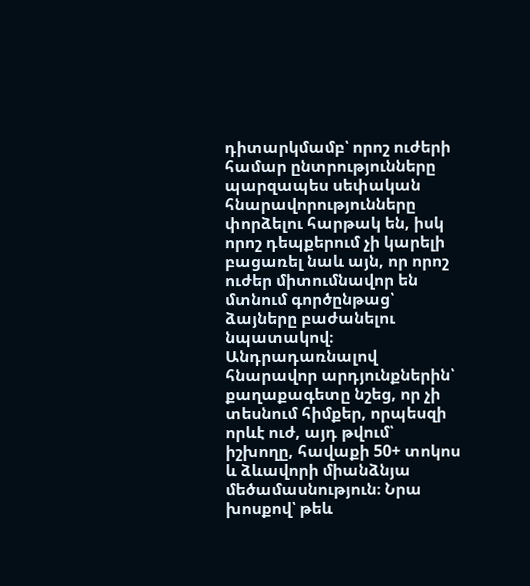դիտարկմամբ՝ որոշ ուժերի համար ընտրությունները պարզապես սեփական հնարավորությունները փորձելու հարթակ են, իսկ որոշ դեպքերում չի կարելի բացառել նաև այն, որ որոշ ուժեր միտումնավոր են մտնում գործընթաց՝ ձայները բաժանելու նպատակով։ Անդրադառնալով հնարավոր արդյունքներին՝ քաղաքագետը նշեց, որ չի տեսնում հիմքեր, որպեսզի որևէ ուժ, այդ թվում՝ իշխողը, հավաքի 50+ տոկոս և ձևավորի միանձնյա մեծամասնություն։ Նրա խոսքով՝ թեև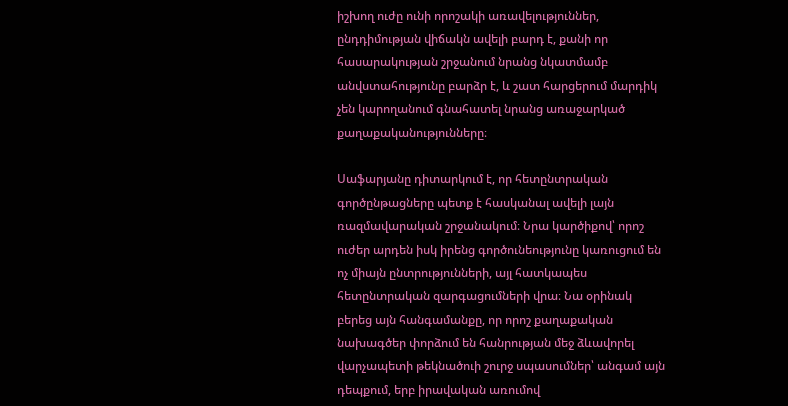իշխող ուժը ունի որոշակի առավելություններ, ընդդիմության վիճակն ավելի բարդ է, քանի որ հասարակության շրջանում նրանց նկատմամբ անվստահությունը բարձր է, և շատ հարցերում մարդիկ չեն կարողանում գնահատել նրանց առաջարկած քաղաքականությունները։

Սաֆարյանը դիտարկում է, որ հետընտրական գործընթացները պետք է հասկանալ ավելի լայն ռազմավարական շրջանակում։ Նրա կարծիքով՝ որոշ ուժեր արդեն իսկ իրենց գործունեությունը կառուցում են ոչ միայն ընտրությունների, այլ հատկապես հետընտրական զարգացումների վրա։ Նա օրինակ բերեց այն հանգամանքը, որ որոշ քաղաքական նախագծեր փորձում են հանրության մեջ ձևավորել վարչապետի թեկնածուի շուրջ սպասումներ՝ անգամ այն դեպքում, երբ իրավական առումով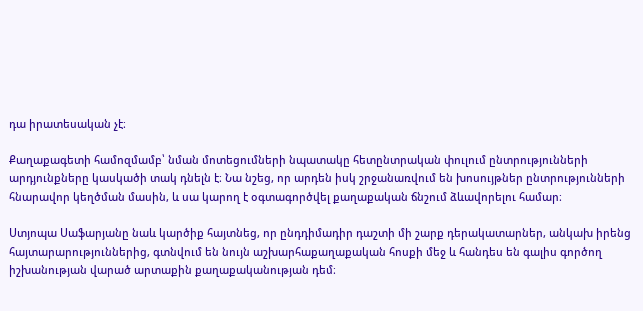դա իրատեսական չէ։

Քաղաքագետի համոզմամբ՝ նման մոտեցումների նպատակը հետընտրական փուլում ընտրությունների արդյունքները կասկածի տակ դնելն է։ Նա նշեց, որ արդեն իսկ շրջանառվում են խոսույթներ ընտրությունների հնարավոր կեղծման մասին, և սա կարող է օգտագործվել քաղաքական ճնշում ձևավորելու համար։

Ստյոպա Սաֆարյանը նաև կարծիք հայտնեց, որ ընդդիմադիր դաշտի մի շարք դերակատարներ, անկախ իրենց հայտարարություններից, գտնվում են նույն աշխարհաքաղաքական հոսքի մեջ և հանդես են գալիս գործող իշխանության վարած արտաքին քաղաքականության դեմ։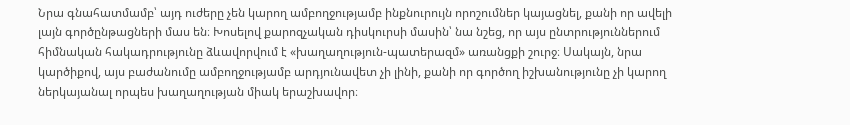Նրա գնահատմամբ՝ այդ ուժերը չեն կարող ամբողջությամբ ինքնուրույն որոշումներ կայացնել, քանի որ ավելի լայն գործընթացների մաս են։ Խոսելով քարոզչական դիսկուրսի մասին՝ նա նշեց, որ այս ընտրություններում հիմնական հակադրությունը ձևավորվում է «խաղաղություն-պատերազմ» առանցքի շուրջ։ Սակայն, նրա կարծիքով, այս բաժանումը ամբողջությամբ արդյունավետ չի լինի, քանի որ գործող իշխանությունը չի կարող ներկայանալ որպես խաղաղության միակ երաշխավոր։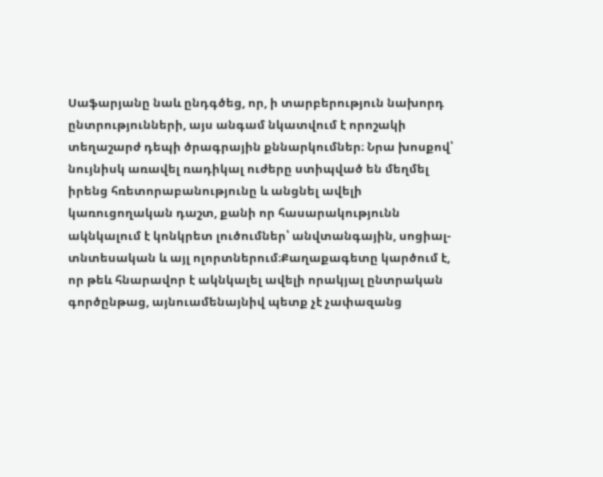Սաֆարյանը նաև ընդգծեց, որ, ի տարբերություն նախորդ ընտրությունների, այս անգամ նկատվում է որոշակի տեղաշարժ դեպի ծրագրային քննարկումներ։ Նրա խոսքով՝ նույնիսկ առավել ռադիկալ ուժերը ստիպված են մեղմել իրենց հռետորաբանությունը և անցնել ավելի կառուցողական դաշտ, քանի որ հասարակությունն ակնկալում է կոնկրետ լուծումներ՝ անվտանգային, սոցիալ-տնտեսական և այլ ոլորտներում։Քաղաքագետը կարծում է, որ թեև հնարավոր է ակնկալել ավելի որակյալ ընտրական գործընթաց, այնուամենայնիվ պետք չէ չափազանց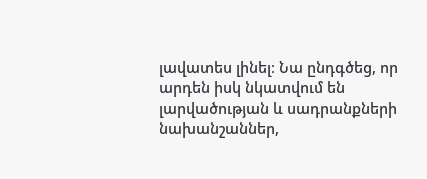լավատես լինել։ Նա ընդգծեց, որ արդեն իսկ նկատվում են լարվածության և սադրանքների նախանշաններ,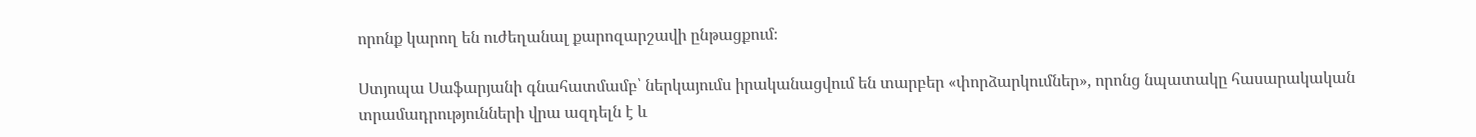որոնք կարող են ուժեղանալ քարոզարշավի ընթացքում։

Ստյոպա Սաֆարյանի գնահատմամբ՝ ներկայումս իրականացվում են տարբեր «փորձարկումներ», որոնց նպատակը հասարակական տրամադրությունների վրա ազդելն է և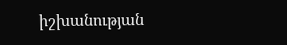իշխանության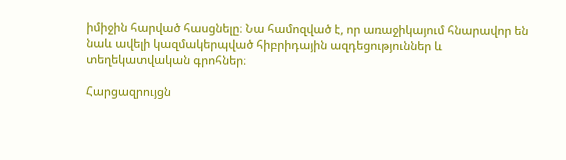իմիջին հարված հասցնելը։ Նա համոզված է, որ առաջիկայում հնարավոր են նաև ավելի կազմակերպված հիբրիդային ազդեցություններ և տեղեկատվական գրոհներ։

Հարցազրույցն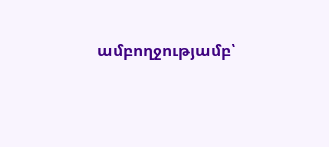ամբողջությամբ՝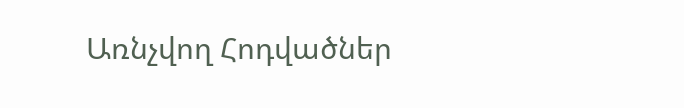Առնչվող Հոդվածներ